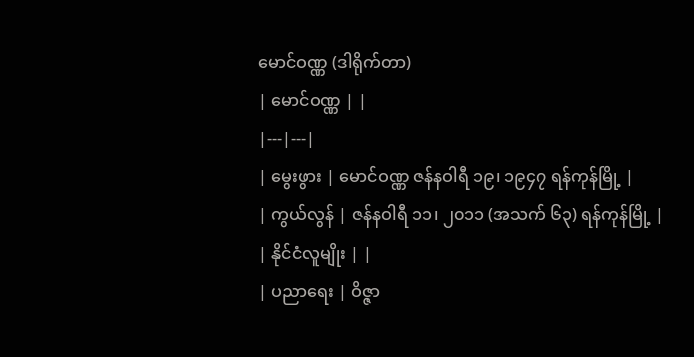မောင်ဝဏ္ဏ (ဒါရိုက်တာ)
| မောင်ဝဏ္ဏ | |
|---|---|
| မွေးဖွား | မောင်ဝဏ္ဏ ဇန်နဝါရီ ၁၉၊ ၁၉၄၇ ရန်ကုန်မြို့ |
| ကွယ်လွန် | ဇန်နဝါရီ ၁၁၊ ၂၀၁၁ (အသက် ၆၃) ရန်ကုန်မြို့ |
| နိုင်ငံလူမျိုး | |
| ပညာရေး | ဝိဇ္ဇာ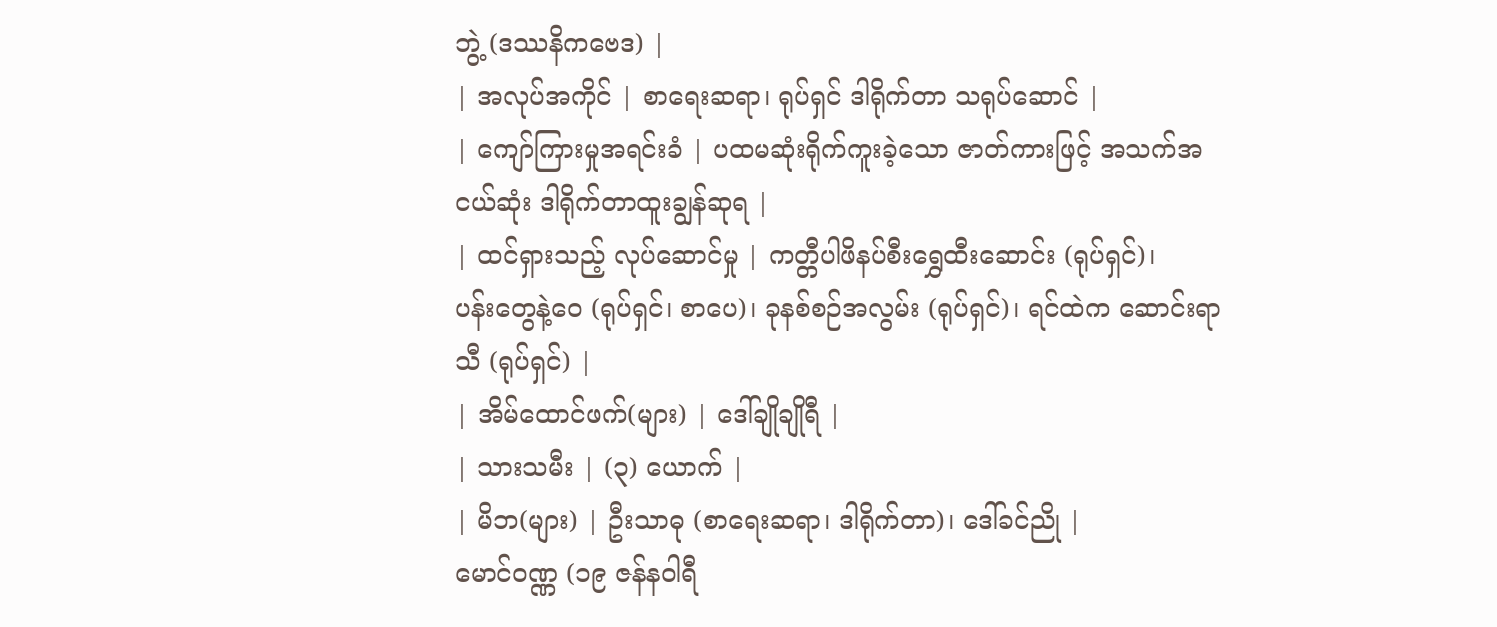ဘွဲ့ (ဒဿနိကဗေဒ) |
| အလုပ်အကိုင် | စာရေးဆရာ၊ ရုပ်ရှင် ဒါရိုက်တာ သရုပ်ဆောင် |
| ကျော်ကြားမှုအရင်းခံ | ပထမဆုံးရိုက်ကူးခဲ့သော ဇာတ်ကားဖြင့် အသက်အငယ်ဆုံး ဒါရိုက်တာထူးချွန်ဆုရ |
| ထင်ရှားသည့် လုပ်ဆောင်မှု | ကတ္တီပါဖိနပ်စီးရွှေထီးဆောင်း (ရုပ်ရှင်)၊
ပန်းတွေနဲ့ဝေ (ရုပ်ရှင်၊ စာပေ)၊ ခုနစ်စဉ်အလွမ်း (ရုပ်ရှင်)၊ ရင်ထဲက ဆောင်းရာသီ (ရုပ်ရှင်) |
| အိမ်ထောင်ဖက်(များ) | ဒေါ်ချိုချိုရီ |
| သားသမီး | (၃) ယောက် |
| မိဘ(များ) | ဦးသာဓု (စာရေးဆရာ၊ ဒါရိုက်တာ)၊ ဒေါ်ခင်ညို |
မောင်ဝဏ္ဏ (၁၉ ဇန်နဝါရီ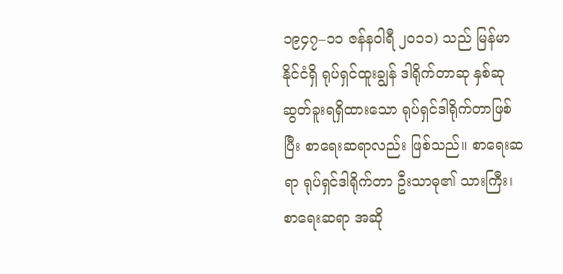၁၉၄၇–၁၁ ဇန်နဝါရီ ၂၀၁၁) သည် မြန်မာနိုင်ငံရှိ ရုပ်ရှင်ထူးချွန် ဒါရိုက်တာဆု နှစ်ဆု ဆွတ်ခူးရရှိထားသော ရုပ်ရှင်ဒါရိုက်တာဖြစ်ပြီး စာရေးဆရာလည်း ဖြစ်သည်။ စာရေးဆရာ ရုပ်ရှင်ဒါရိုက်တာ ဦးသာဓု၏ သားကြီး၊ စာရေးဆရာ အဆို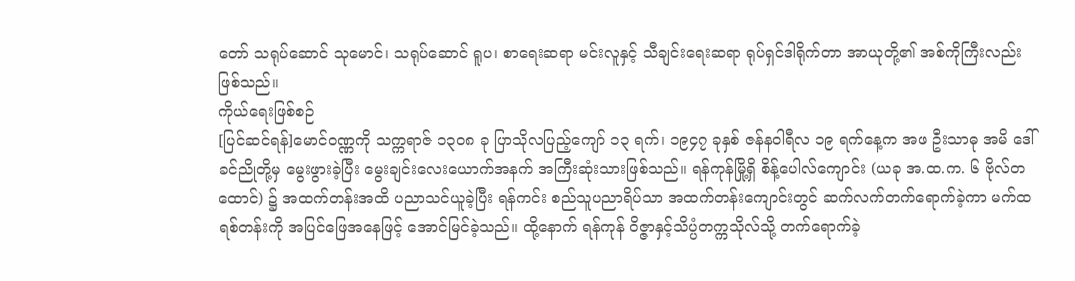တော် သရုပ်ဆောင် သုမောင်၊ သရုပ်ဆောင် ရူပ၊ စာရေးဆရာ မင်းလူနှင့် သီချင်းရေးဆရာ ရုပ်ရှင်ဒါရိုက်တာ အာယုတို့၏ အစ်ကိုကြီးလည်း ဖြစ်သည်။
ကိုယ်ရေးဖြစ်စဉ်
[ပြင်ဆင်ရန်]မောင်ဝဏ္ဏကို သက္ကရာဇ် ၁၃၀၈ ခု ပြာသိုလပြည့်ကျော် ၁၃ ရက်၊ ၁၉၄၇ ခုနှစ် ဇန်နဝါရီလ ၁၉ ရက်နေ့က အဖ ဦးသာဓု အမိ ဒေါ် ခင်ညိုတို့မှ မွေးဖွားခဲ့ပြီး မွေးချင်းလေးယောက်အနက် အကြီးဆုံးသားဖြစ်သည်။ ရန်ကုန်မြို့ရှိ စိန့်ပေါလ်ကျောင်း (ယခု အ.ထ.က. ၆ ဗိုလ်တထောင်) ၌ အထက်တန်းအထိ ပညာသင်ယူခဲ့ပြီး ရန်ကင်း စည်သူပညာရိပ်သာ အထက်တန်းကျောင်းတွင် ဆက်လက်တက်ရောက်ခဲ့ကာ မက်ထရစ်တန်းကို အပြင်ဖြေအနေဖြင့် အောင်မြင်ခဲ့သည်။ ထို့နောက် ရန်ကုန် ဝိဇ္ဇာနှင့်သိပ္ပံတက္ကသိုလ်သို့ တက်ရောက်ခဲ့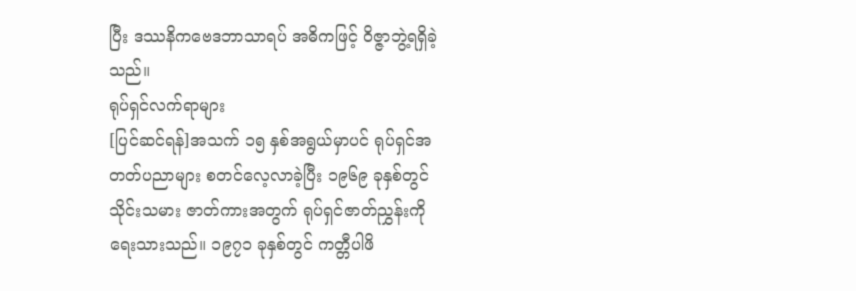ပြီး ဒဿနိကဗေဒဘာသာရပ် အဓိကဖြင့် ဝိဇ္ဇာဘွဲ့ရရှိခဲ့သည်။
ရုပ်ရှင်လက်ရာများ
[ပြင်ဆင်ရန်]အသက် ၁၅ နှစ်အရွယ်မှာပင် ရုပ်ရှင်အတတ်ပညာများ စတင်လေ့လာခဲ့ပြီး ၁၉၆၉ ခုနှစ်တွင် သိုင်းသမား ဇာတ်ကားအတွက် ရုပ်ရှင်ဇာတ်ညွှန်းကို ရေးသားသည်။ ၁၉၇၁ ခုနှစ်တွင် ကတ္တီပါဖိ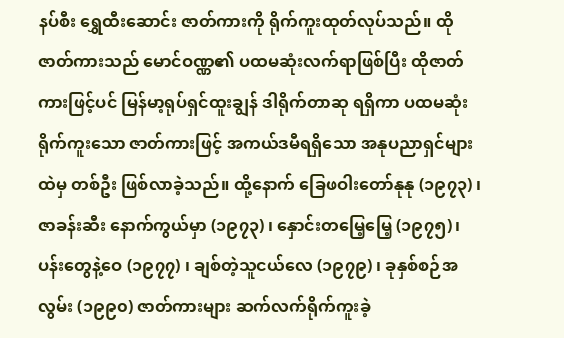နပ်စီး ရွှေထီးဆောင်း ဇာတ်ကားကို ရိုက်ကူးထုတ်လုပ်သည်။ ထိုဇာတ်ကားသည် မောင်ဝဏ္ဏ၏ ပထမဆုံးလက်ရာဖြစ်ပြီး ထိုဇာတ်ကားဖြင့်ပင် မြန်မာ့ရုပ်ရှင်ထူးချွန် ဒါရိုက်တာဆု ရရှိကာ ပထမဆုံးရိုက်ကူးသော ဇာတ်ကားဖြင့် အကယ်ဒမီရရှိသော အနုပညာရှင်များထဲမှ တစ်ဦး ဖြစ်လာခဲ့သည်။ ထို့နောက် ခြေဖဝါးတော်နုနု (၁၉၇၃) ၊ ဇာခန်းဆီး နောက်ကွယ်မှာ (၁၉၇၃) ၊ နှောင်းတမြေ့မြေ့ (၁၉၇၅)၊ ပန်းတွေနဲ့ဝေ (၁၉၇၇) ၊ ချစ်တဲ့သူငယ်လေ (၁၉၇၉) ၊ ခုနှစ်စဉ်အလွမ်း (၁၉၉၀) ဇာတ်ကားများ ဆက်လက်ရိုက်ကူးခဲ့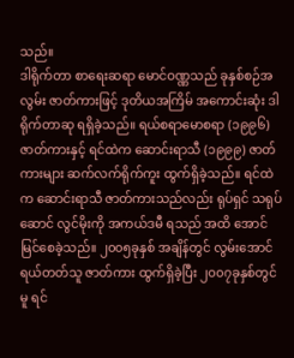သည်။
ဒါရိုက်တာ စာရေးဆရာ မောင်ဝဏ္ဏသည် ခုနှစ်စဉ်အလွမ်း ဇာတ်ကားဖြင့် ဒုတိယအကြိမ် အကောင်းဆုံး ဒါရိုက်တာဆု ရရှိခဲ့သည်။ ရယ်စရာမောစရာ (၁၉၉၆) ဇာတ်ကားနှင့် ရင်ထဲက ဆောင်းရာသီ (၁၉၉၉) ဇာတ်ကားများ ဆက်လက်ရိုက်ကူး ထွက်ရှိခဲ့သည်။ ရင်ထဲက ဆောင်းရာသီ ဇာတ်ကားသည်လည်း ရုပ်ရှင် သရုပ်ဆောင် လွင်မိုးကို အကယ်ဒမီ ရသည် အထိ အောင်မြင်စေခဲ့သည်။ ၂၀၀၅ခုနှစ် အချိန်တွင် လွမ်းအောင်ရယ်တတ်သူ ဇာတ်ကား ထွက်ရှိခဲ့ပြီး ၂၀၀၇ခုနှစ်တွင်မူ ရင်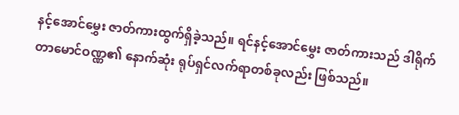နင့်အောင်မွှေး ဇာတ်ကားထွက်ရှိခဲ့သည်။ ရင်နင့်အောင်မွှေး ဇာတ်ကားသည် ဒါရိုက်တာမောင်ဝဏ္ဏ၏ နောက်ဆုံး ရုပ်ရှင်လက်ရာတစ်ခုလည်း ဖြစ်သည်။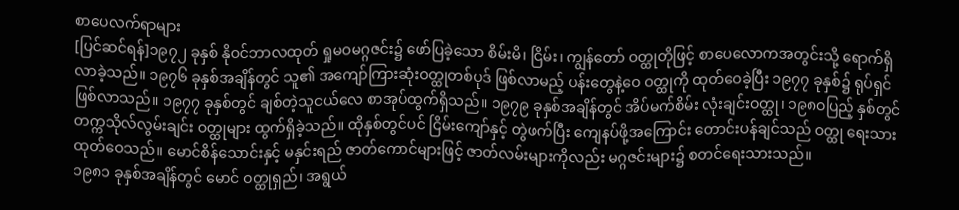စာပေလက်ရာများ
[ပြင်ဆင်ရန်]၁၉၇၂ ခုနှစ် နိုဝင်ဘာလထုတ် ရှုမဝမဂ္ဂဇင်း၌ ဖော်ပြခဲ့သော စိမ်းမိ၊ ငြိမ်း၊ ကျွန်တော် ဝတ္ထုတိုဖြင့် စာပေလောကအတွင်းသို့ ရောက်ရှိလာခဲ့သည်။ ၁၉၇၆ ခုနှစ်အချိန်တွင် သူ၏ အကျော်ကြားဆုံးဝတ္ထုတစ်ပုဒ် ဖြစ်လာမည့် ပန်းတွေနဲ့ဝေ ဝတ္ထုကို ထုတ်ဝေခဲ့ပြီး ၁၉၇၇ ခုနှစ်၌ ရုပ်ရှင်ဖြစ်လာသည်။ ၁၉၇၇ ခုနှစ်တွင် ချစ်တဲ့သူငယ်လေ စာအုပ်ထွက်ရှိသည်။ ၁၉၇၉ ခုနှစ်အချိန်တွင် အိပ်မက်စိမ်း လုံးချင်းဝတ္ထု၊ ၁၉၈ဝပြည့် နှစ်တွင် တက္ကသိုလ်လွမ်းချင်း ဝတ္ထုများ ထွက်ရှိခဲ့သည်။ ထိုနှစ်တွင်ပင် ငြိမ်းကျော်နှင့် တွဲဖက်ပြီး ကျေနပ်ဖို့အကြောင်း တောင်းပန်ချင်သည် ဝတ္ထု ရေးသားထုတ်ဝေသည်။ မောင်စိန်သောင်းနှင့် မနှင်းရည် ဇာတ်ကောင်များဖြင့် ဇာတ်လမ်းများကိုလည်း မဂ္ဂဇင်းများ၌ စတင်ရေးသားသည်။
၁၉၈၁ ခုနှစ်အချိန်တွင် မောင် ဝတ္ထုရှည်၊ အရွယ်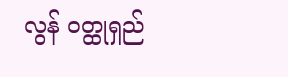လွန် ဝတ္ထုရှည်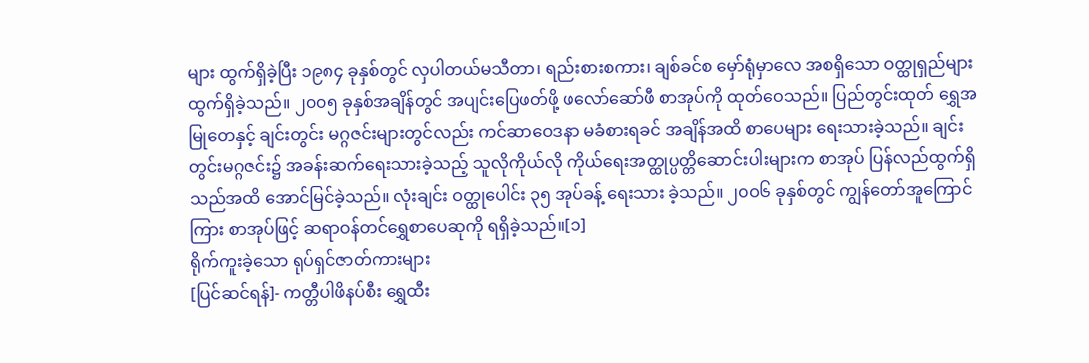များ ထွက်ရှိခဲ့ပြီး ၁၉၈၄ ခုနှစ်တွင် လှပါတယ်မသီတာ၊ ရည်းစားစကား၊ ချစ်ခင်စ မှော်ရုံမှာလေ အစရှိသော ဝတ္ထုရှည်များ ထွက်ရှိခဲ့သည်။ ၂၀၀၅ ခုနှစ်အချိန်တွင် အပျင်းပြေဖတ်ဖို့ ဖလော်ဆော်ဖီ စာအုပ်ကို ထုတ်ဝေသည်။ ပြည်တွင်းထုတ် ရွှေအမြုတေနှင့် ချင်းတွင်း မဂ္ဂဇင်းများတွင်လည်း ကင်ဆာဝေဒနာ မခံစားရခင် အချိန်အထိ စာပေများ ရေးသားခဲ့သည်။ ချင်းတွင်းမဂ္ဂဇင်း၌ အခန်းဆက်ရေးသားခဲ့သည့် သူလိုကိုယ်လို ကိုယ်ရေးအတ္ထုပ္ပတ္တိဆောင်းပါးများက စာအုပ် ပြန်လည်ထွက်ရှိသည်အထိ အောင်မြင်ခဲ့သည်။ လုံးချင်း ဝတ္ထုပေါင်း ၃၅ အုပ်ခန့် ရေးသား ခဲ့သည်။ ၂၀ဝ၆ ခုနှစ်တွင် ကျွန်တော်အူကြောင်ကြား စာအုပ်ဖြင့် ဆရာဝန်တင်ရွှေစာပေဆုကို ရရှိခဲ့သည်။[၁]
ရိုက်ကူးခဲ့သော ရုပ်ရှင်ဇာတ်ကားများ
[ပြင်ဆင်ရန်]- ကတ္တီပါဖိနပ်စီး ရွှေထီး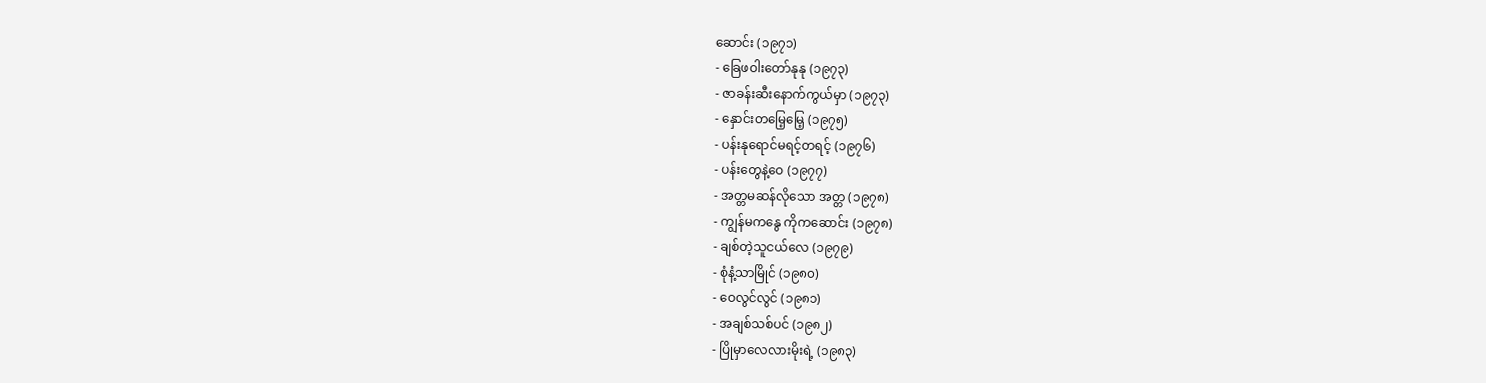ဆောင်း (၁၉၇၁)
- ခြေဖဝါးတော်နုနု (၁၉၇၃)
- ဇာခန်းဆီးနောက်ကွယ်မှာ (၁၉၇၃)
- နှောင်းတမြေ့မြေ့ (၁၉၇၅)
- ပန်းနုရောင်မရင့်တရင့် (၁၉၇၆)
- ပန်းတွေနဲ့ဝေ (၁၉၇၇)
- အတ္တမဆန်လိုသော အတ္တ (၁၉၇၈)
- ကျွန်မကနွေ ကိုကဆောင်း (၁၉၇၈)
- ချစ်တဲ့သူငယ်လေ (၁၉၇၉)
- စုံနံ့သာမြိုင် (၁၉၈၀)
- ဝေလွင်လွင် (၁၉၈၁)
- အချစ်သစ်ပင် (၁၉၈၂)
- ပြိုမှာလေလားမိုးရဲ့ (၁၉၈၃)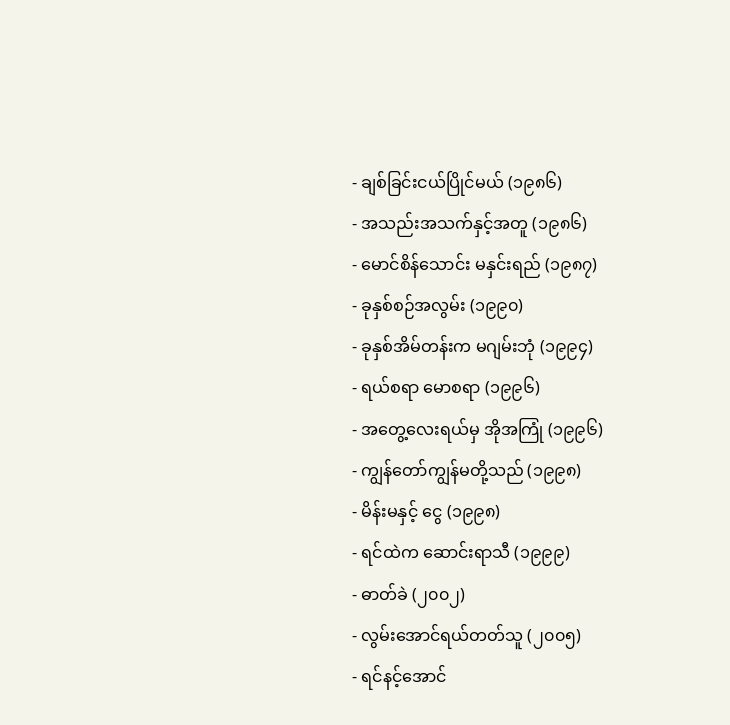- ချစ်ခြင်းငယ်ပြိုင်မယ် (၁၉၈၆)
- အသည်းအသက်နှင့်အတူ (၁၉၈၆)
- မောင်စိန်သောင်း မနှင်းရည် (၁၉၈၇)
- ခုနှစ်စဉ်အလွမ်း (၁၉၉၀)
- ခုနှစ်အိမ်တန်းက မဂျမ်းဘုံ (၁၉၉၄)
- ရယ်စရာ မောစရာ (၁၉၉၆)
- အတွေ့လေးရယ်မှ အိုအကြုံ (၁၉၉၆)
- ကျွန်တော်ကျွန်မတို့သည် (၁၉၉၈)
- မိန်းမနှင့် ငွေ (၁၉၉၈)
- ရင်ထဲက ဆောင်းရာသီ (၁၉၉၉)
- ဓာတ်ခဲ (၂၀၀၂)
- လွမ်းအောင်ရယ်တတ်သူ (၂၀၀၅)
- ရင်နင့်အောင်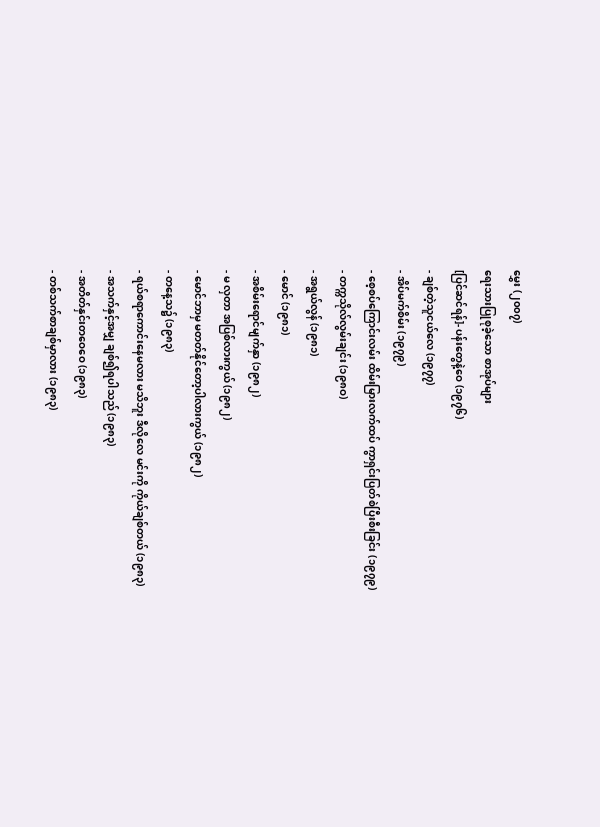မွှေး (၂၀၀၇)
ရေးသားပြုစုခဲ့သော စာအုပ်များ
[ပြင်ဆင်ရန်]- ပန်းတွေနဲ့ဝေ (၁၉၇၆)
- ချစ်တဲ့သူငယ်လေ (၁၉၇၇)
- အိပ်မက်စိမ်း (၁၉၇၉)
- စေ့စပ်ကြောင်းလမ်း ထိမ်းမြားလက်ထပ် ကွာရှင်းပြတ်စဲပြီးစီးခြင်း (၁၉၇၉)
- တက္ကသိုလ်လွမ်းချင်း (၁၉၈ဝ)
- အရွယ်လွန် (၁၉၈၁)
- မောင် (၁၉၈၁)
- အစိမ်းရောင်မျက်နှာ (၁၉၈၂)
- မ လှတာ အပြစ်လားကွယ် (၁၉၈၂)
- မောင်ဘာမှ မတတ်နိုင်တော့ပါလားကွယ် (၁၉၈၂)
- တနေ့သ၌ (၁၉၈၃)
- ရယ်စရာကောင်းနေမလား မသိဘူး ဒီလိုလေ မင်းကို ကိုယ်ချစ်တယ် (၁၉၈၃)
- အသက်နှင့်အမျှ ချစ်၍ရပါသည် (၁၉၈၃)
- အတိတ်နှင်းတဝေဝေ (၁၉၈၃)
- တစ်သက်စာချစ်မှာလား (၁၉၈၃)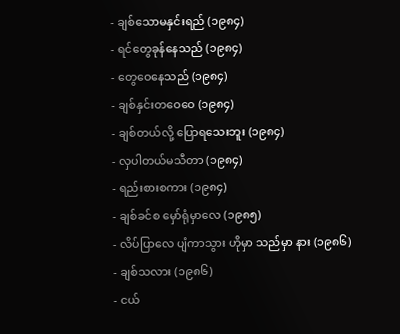- ချစ်သောမနှင်းရည် (၁၉၈၄)
- ရင်တွေခုန်နေသည် (၁၉၈၄)
- တွေဝေနေသည် (၁၉၈၄)
- ချစ်နှင်းတဝေဝေ (၁၉၈၄)
- ချစ်တယ်လို့ ပြောရသေးဘူး (၁၉၈၄)
- လှပါတယ်မသီတာ (၁၉၈၄)
- ရည်းစားစကား (၁၉၈၄)
- ချစ်ခင်စ မှော်ရုံမှာလေ (၁၉၈၅)
- လိပ်ပြာလေ ပျံကာသွား ဟိုမှာ သည်မှာ နား (၁၉၈၆)
- ချစ်သလား (၁၉၈၆)
- ငယ်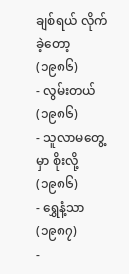ချစ်ရယ် လိုက်ခဲ့တော့ (၁၉၈၆)
- လွမ်းတယ် (၁၉၈၆)
- သူလာမတွေ့မှာ စိုးလို့ (၁၉၈၆)
- ရွှေနံ့သာ (၁၉၈၇)
-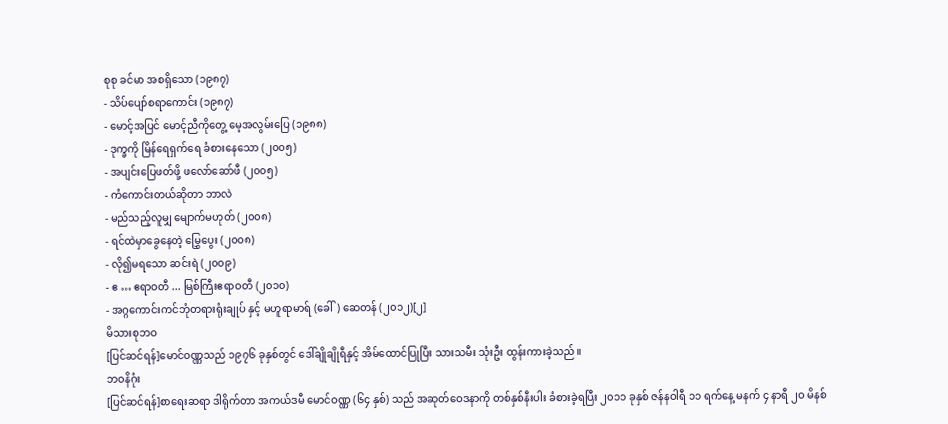စုစု ခင်မာ အစရှိသော (၁၉၈၇)
- သိပ်ပျော်စရာကောင်း (၁၉၈၇)
- မောင့်အပြင် မောင့်ညီကိုတွေ့ မေ့အလွမ်းပြေ (၁၉၈၈)
- ဒုက္ခကို မြိန်ရေရှက်ရေ ခံစားနေသော (၂၀၀၅)
- အပျင်းပြေဖတ်ဖို့ ဖလော်ဆော်ဖီ (၂၀၀၅)
- ကံကောင်းတယ်ဆိုတာ ဘာလဲ
- မည်သည့်လူမျှ မျောက်မဟုတ် (၂၀၀၈)
- ရင်ထဲမှာခွေနေတဲ့ မြွှေပွေး (၂၀၀၈)
- လို၍မရသော ဆင်းရဲ (၂၀၀၉)
- ဧ … ဧရာဝတီ ... မြစ်ကြီးဧရာဝတီ (၂၀၁၀)
- အဂ္ဂကောင်းကင်ဘုံတရားရုံးချုပ် နှင့် မဟူရာမာရ် (ခေါ်) ဆေတန် (၂၀၁၂)[၂]
မိသားစုဘဝ
[ပြင်ဆင်ရန်]မောင်ဝဏ္ဏသည် ၁၉၇၆ ခုနှစ်တွင် ဒေါ်ချိုချိုရီနှင့် အိမ်ထောင်ပြုပြီး သားသမီး သုံးဦး ထွန်းကားခဲ့သည်။
ဘဝနိဂုံး
[ပြင်ဆင်ရန်]စာရေးဆရာ ဒါရိုက်တာ အကယ်ဒမီ မောင်ဝဏ္ဏ (၆၄ နှစ်) သည် အဆုတ်ဝေဒနာကို တစ်နှစ်နီးပါး ခံစားခဲ့ရပြီး ၂၀၁၁ ခုနှစ် ဇန်နဝါရီ ၁၁ ရက်နေ့ မနက် ၄ နာရီ ၂ဝ မိနစ်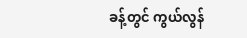ခန့်တွင် ကွယ်လွန်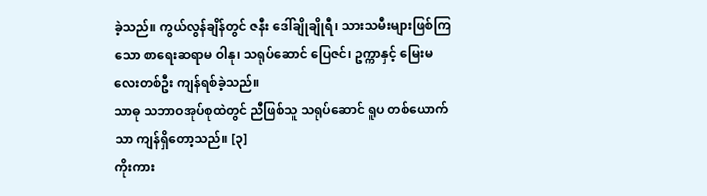ခဲ့သည်။ ကွယ်လွန်ချိန်တွင် ဇနီး ဒေါ်ချိုချိုရီ၊ သားသမီးများဖြစ်ကြသော စာရေးဆရာမ ဝါနု၊ သရုပ်ဆောင် ပြေဇင်၊ ဥက္ကာနှင့် မြေးမလေးတစ်ဦး ကျန်ရစ်ခဲ့သည်။
သာဓု သဘာဝအုပ်စုထဲတွင် ညီဖြစ်သူ သရုပ်ဆောင် ရူပ တစ်ယောက်သာ ကျန်ရှိတော့သည်။ [၃]
ကိုးကား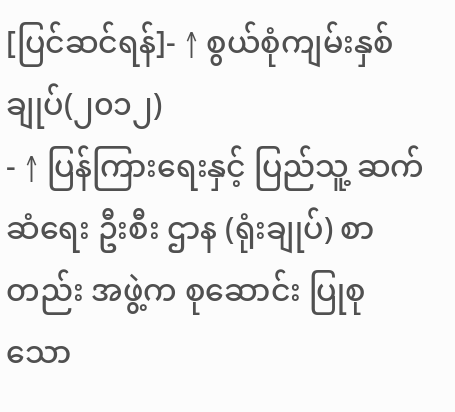[ပြင်ဆင်ရန်]- ↑ စွယ်စုံကျမ်းနှစ်ချုပ်(၂၀၁၂)
- ↑ ပြန်ကြားရေးနှင့် ပြည်သူ့ ဆက်ဆံရေး ဦးစီး ဌာန (ရုံးချုပ်) စာတည်း အဖွဲ့က စုဆောင်း ပြုစုသော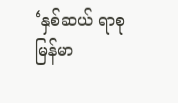‘နှစ်ဆယ် ရာစု မြန်မာ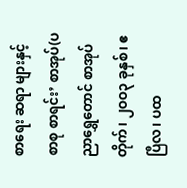စာရေး ဆရာ များနှင့် စာစု စာရင်း’ စာအုပ်(ပညာရွှေတောင် စာအုပ်တိုက်၊ ၂ဝဝ၃ ခုနှစ်၊ ဧပြီလ၊ ပထ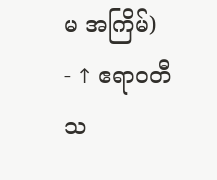မ အကြိမ်)
- ↑ ဧရာဝတီ သ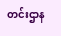တင်းဌာန